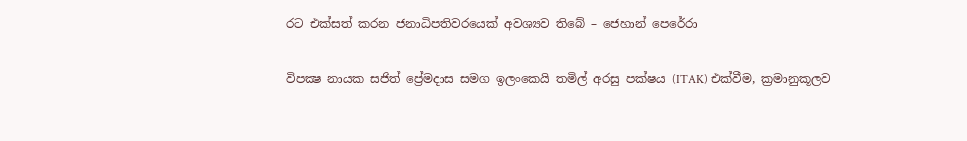රට එක්සත් කරන ජනාධිපතිවරයෙක් අවශ්‍යව තිබේ – ජෙහාන් පෙරේරා

විපක්‍ෂ නායක සජිත් ප්‍රේමදාස සමග ඉලංකෙයි තමිල් අරසු පක්ෂය (ITAK) එක්වීම, ක්‍රමානුකූලව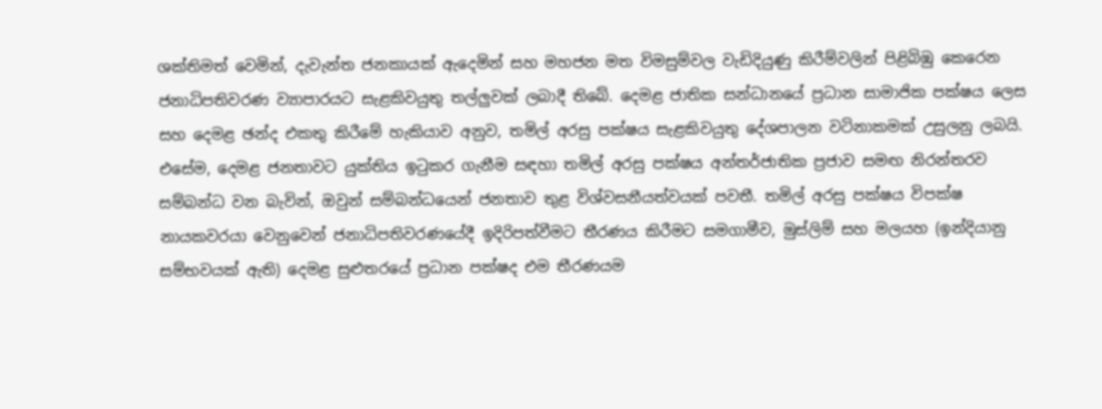ශක්තිමත් වෙමින්, දැවැන්ත ජනකායක් ඇදෙමින් සහ මහජන මත විමසුම්වල වැඩිදියුණු කිරීම්වලින් පිළිබිඹු කෙරෙන ජනාධිපතිවරණ ව්‍යාපාරයට සැළකිවයුතු තල්ලුවක් ලබාදී තිබේ. දෙමළ ජාතික සන්ධානයේ ප්‍රධාන සාමාජික පක්ෂය ලෙස සහ දෙමළ ඡන්ද එකතු කිරීමේ හැකියාව අනුව, තමිල් අරසු පක්ෂය සැළකිවයුතු දේශපාලන වටිනාකමක් උසුලනු ලබයි. එසේම, දෙමළ ජනතාවට යුක්තිය ඉටුකර ගැනීම සඳහා තමිල් අරසු පක්ෂය අන්තර්ජාතික ප්‍රජාව සමඟ නිරන්තරව සම්බන්ධ වන බැවින්, ඔවුන් සම්බන්ධයෙන් ජනතාව තුළ විශ්වසනීයත්වයක් පවතී. තමිල් අරසු පක්ෂය විපක්ෂ නායකවරයා වෙනුවෙන් ජනාධිපතිවරණයේදී ඉදිරිපත්වීමට තීරණය කිරීමට සමගාමීව, මුස්ලිම් සහ මලයහ (ඉන්දියානු සම්භවයක් ඇති) දෙමළ සුළුතරයේ ප්‍රධාන පක්ෂද එම තීරණයම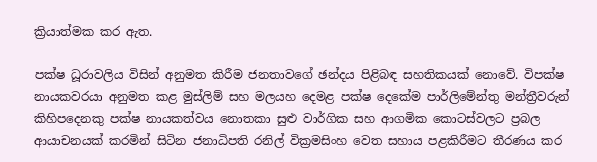ක්‍රියාත්මක කර ඇත.

පක්ෂ ධූරාවලිය විසින් අනුමත කිරීම ජනතාවගේ ඡන්දය පිළිබඳ සහතිකයක් නොවේ. විපක්ෂ නායකවරයා අනුමත කළ මුස්ලිම් සහ මලයහ දෙමළ පක්ෂ දෙකේම පාර්ලිමේන්තු මන්ත්‍රීවරුන් කිහිපදෙනකු පක්ෂ නායකත්වය නොතකා සුළු වාර්ගික සහ ආගමික කොටස්වලට ප්‍රබල ආයාචනයක් කරමින් සිටින ජනාධිපති රනිල් වික්‍රමසිංහ වෙත සහාය පළකිරීමට තීරණය කර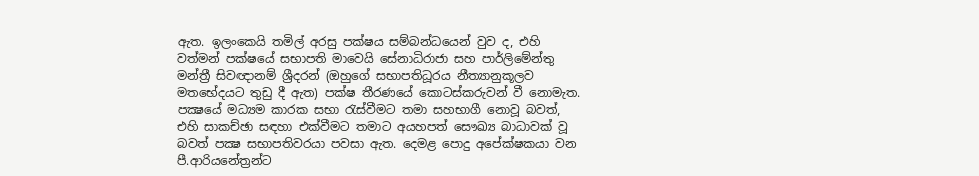ඇත. ඉලංකෙයි තමිල් අරසු පක්ෂය සම්බන්ධයෙන් වුව ද, එහි වත්මන් පක්ෂයේ සභාපති මාවෙයි සේනාධිරාජා සහ පාර්ලිමේන්තු මන්ත්‍රී සිවඥානම් ශ්‍රීදරන් (ඔහුගේ සභාපතිධූරය නීත්‍යානුකූලව මතභේදයට තුඩු දී ඇත) පක්ෂ තීරණයේ කොටස්කරුවන් වී නොමැත. පක්‍ෂයේ මධ්‍යම කාරක සභා රැස්වීමට තමා සහභාගී නොවූ බවත්, එහි සාකච්ඡා සඳහා එක්වීමට තමාට අයහපත් සෞඛ්‍ය බාධාවක් වූ බවත් පක්‍ෂ සභාපතිවරයා පවසා ඇත. දෙමළ පොදු අපේක්ෂකයා වන පී.ආරියනේත්‍රන්ට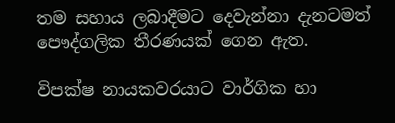තම සහාය ලබාදීමට දෙවැන්නා දැනටමත් පෞද්ගලික තීරණයක් ගෙන ඇත.

විපක්ෂ නායකවරයාට වාර්ගික හා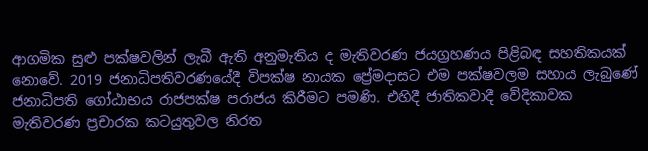ආගමික සුළු පක්ෂවලින් ලැබී ඇති අනුමැතිය ද මැතිවරණ ජයග්‍රහණය පිළිබඳ සහතිකයක් නොවේ. 2019 ජනාධිපතිවරණයේදී විපක්ෂ නායක ප්‍රේමදාසට එම පක්ෂවලම සහාය ලැබුණේ ජනාධිපති ගෝඨාභය රාජපක්ෂ පරාජය කිරීමට පමණි. එහිදී ජාතිකවාදී වේදිකාවක මැතිවරණ ප්‍රචාරක කටයුතුවල නිරත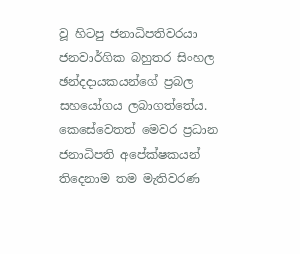වූ හිටපු ජනාධිපතිවරයා ජනවාර්ගික බහුතර සිංහල ඡන්දදායකයන්ගේ ප්‍රබල සහයෝගය ලබාගත්තේය. කෙසේවෙතත් මෙවර ප්‍රධාන ජනාධිපති අපේක්ෂකයන් තිදෙනාම තම මැතිවරණ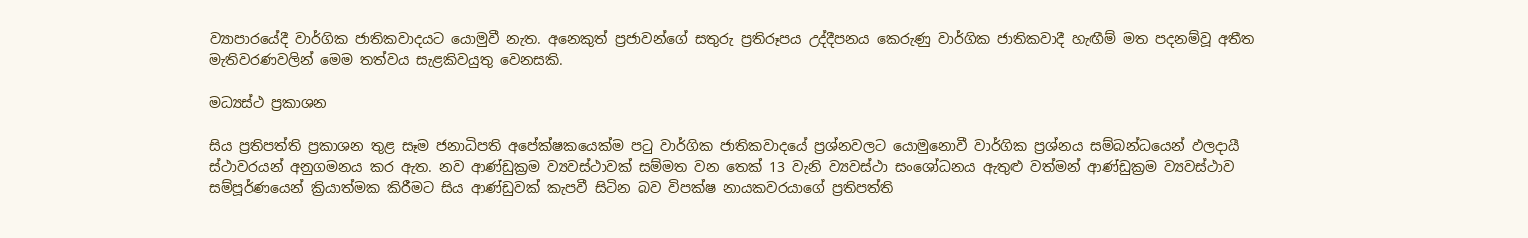ව්‍යාපාරයේදී වාර්ගික ජාතිකවාදයට යොමුවී නැත. අනෙකුත් ප්‍රජාවන්ගේ සතුරු ප්‍රතිරූපය උද්දීපනය කෙරුණු වාර්ගික ජාතිකවාදී හැඟීම් මත පදනම්වූ අතීත මැතිවරණවලින් මෙම තත්වය සැළකිවයුතු වෙනසකි.

මධ්‍යස්ථ ප්‍රකාශන

සිය ප්‍රතිපත්ති ප්‍රකාශන තුළ සෑම ජනාධිපති අපේක්ෂකයෙක්ම පටු වාර්ගික ජාතිකවාදයේ ප්‍රශ්නවලට යොමුනොවී වාර්ගික ප්‍රශ්නය සම්බන්ධයෙන් ඵලදායී ස්ථාවරයන් අනුගමනය කර ඇත. නව ආණ්ඩුක්‍රම ව්‍යවස්ථාවක් සම්මත වන තෙක් 13 වැනි ව්‍යවස්ථා සංශෝධනය ඇතුළු වත්මන් ආණ්ඩුක්‍රම ව්‍යවස්ථාව සම්පූර්ණයෙන් ක්‍රියාත්මක කිරීමට සිය ආණ්ඩුවක් කැපවී සිටින බව විපක්ෂ නායකවරයාගේ ප්‍රතිපත්ති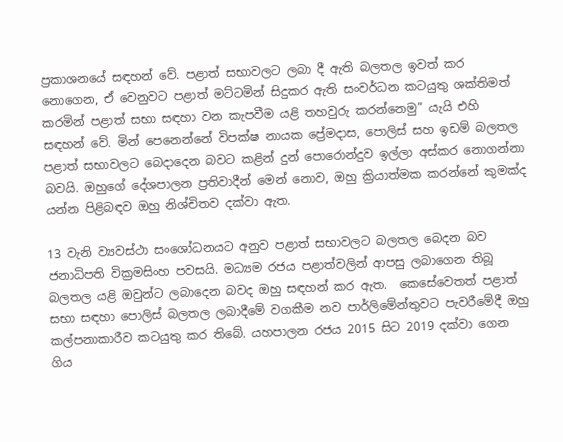ප්‍රකාශනයේ සඳහන් වේ. පළාත් සභාවලට ලබා දී ඇති බලතල ඉවත් කර නොගෙන, ඒ වෙනුවට පළාත් මට්ටමින් සිදුකර ඇති සංවර්ධන කටයුතු ශක්තිමත් කරමින් පළාත් සභා සඳහා වන කැපවීම යළි තහවුරු කරන්නෙමු” යැයි එහි සඳහන් වේ. මින් පෙනෙන්නේ විපක්ෂ නායක ප්‍රේමදාස, පොලිස් සහ ඉඩම් බලතල පළාත් සභාවලට බෙදාදෙන බවට කළින් දුන් පොරොන්දුව ඉල්ලා අස්කර නොගන්නා බවයි. ඔහුගේ දේශපාලන ප්‍රතිවාදීන් මෙන් නොව, ඔහු ක්‍රියාත්මක කරන්නේ කුමක්ද යන්න පිළිබඳව ඔහු නිශ්චිතව දක්වා ඇත.

13 වැනි ව්‍යවස්ථා සංශෝධනයට අනුව පළාත් සභාවලට බලතල බෙදන බව ජනාධිපති වික්‍රමසිංහ පවසයි. මධ්‍යම රජය පළාත්වලින් ආපසු ලබාගෙන තිබූ බලතල යළි ඔවුන්ට ලබාදෙන බවද ඔහු සඳහන් කර ඇත.  කෙසේවෙතත් පළාත් සභා සඳහා පොලිස් බලතල ලබාදීමේ වගකීම නව පාර්ලිමේන්තුවට පැවරීමේදී ඔහු කල්පනාකාරීව කටයුතු කර තිබේ. යහපාලන රජය 2015 සිට 2019 දක්වා ගෙන ගිය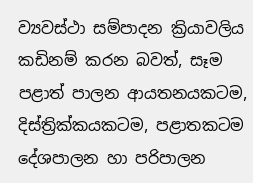ව්‍යවස්ථා සම්පාදන ක්‍රියාවලිය කඩිනම් කරන බවත්, සෑම පළාත් පාලන ආයතනයකටම, දිස්ත්‍රික්කයකටම, පළාතකටම දේශපාලන හා පරිපාලන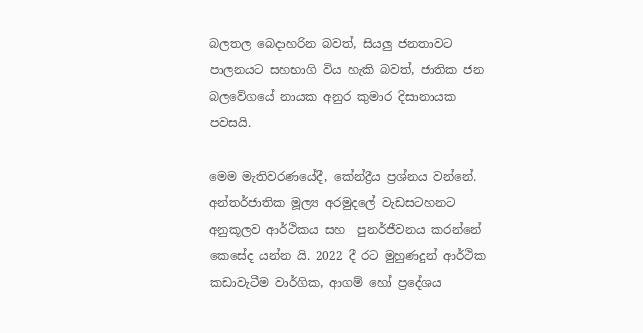බලතල බෙදාහරින බවත්, සියලු ජනතාවට පාලනයට සහභාගි විය හැකි බවත්, ජාතික ජන බලවේගයේ නායක අනුර කුමාර දිසානායක පවසයි.

මෙම මැතිවරණයේදී, කේන්ද්‍රීය ප්‍රශ්නය වන්නේ. අන්තර්ජාතික මූල්‍ය අරමුදලේ වැඩසටහනට අනුකූලව ආර්ථිකය සහ  පුනර්ජීවනය කරන්නේ කෙසේද යන්න යි. 2022 දී රට මුහුණදුන් ආර්ථික කඩාවැටීම වාර්ගික, ආගම් හෝ ප්‍රදේශය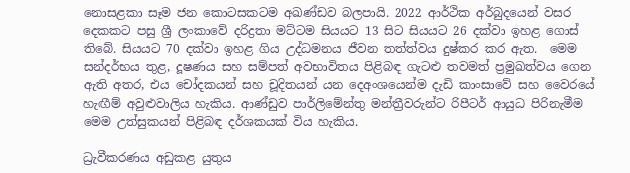නොසළකා සෑම ජන කොටසකටම අඛණ්ඩව බලපායි. 2022 ආර්ථික අර්බුදයෙන් වසර දෙකකට පසු ශ්‍රී ලංකාවේ දරිද්‍රතා මට්ටම සියයට 13 සිට සියයට 26 දක්වා ඉහළ ගොස් තිබේ. සියයට 70 දක්වා ඉහළ ගිය උද්ධමනය ජීවන තත්ත්වය දුෂ්කර කර ඇත.  මෙම සන්දර්භය තුළ, දූෂණය සහ සම්පත් අවභාවිතය පිළිබඳ ගැටළු තවමත් ප්‍රමුඛත්වය ගෙන ඇති අතර, එය චෝදකයන් සහ චූදිතයන් යන දෙඅංශයෙන්ම දැඩි කාංසාවේ සහ වෛරයේ හැඟීම් අවුළුවාලිය හැකිය. ආණ්ඩුව පාර්ලිමේන්තු මන්ත්‍රීවරුන්ට රිපීටර් ආයුධ පිරිනැමීම මෙම උත්සුකයන් පිළිබඳ දර්ශකයක් විය හැකිය.

ධ්‍රැවීකරණය අඩුකළ යුතුය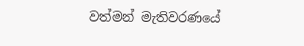වත්මන් මැතිවරණයේ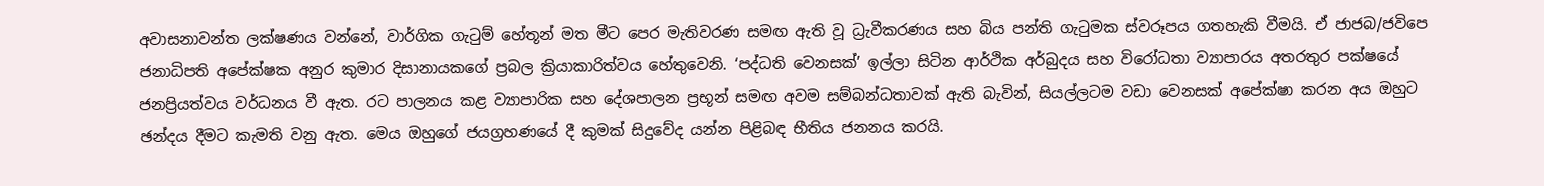අවාසනාවන්ත ලක්ෂණය වන්නේ, වාර්ගික ගැටුම් හේතූන් මත මීට පෙර මැතිවරණ සමඟ ඇති වූ ධ්‍රැවීකරණය සහ බිය පන්ති ගැටුමක ස්වරූපය ගතහැකි වීමයි. ඒ ජාජබ/ජවිපෙ ජනාධිපති අපේක්ෂක අනුර කුමාර දිසානායකගේ ප්‍රබල ක්‍රියාකාරිත්වය හේතුවෙනි. ‘පද්ධති වෙනසක්’ ඉල්ලා සිටින ආර්ථික අර්බුදය සහ විරෝධතා ව්‍යාපාරය අතරතුර පක්ෂයේ ජනප්‍රියත්වය වර්ධනය වී ඇත. රට පාලනය කළ ව්‍යාපාරික සහ දේශපාලන ප්‍රභූන් සමඟ අවම සම්බන්ධතාවක් ඇති බැවින්, සියල්ලටම වඩා වෙනසක් අපේක්ෂා කරන අය ඔහුට ඡන්දය දීමට කැමති වනු ඇත. මෙය ඔහුගේ ජයග්‍රහණයේ දී කුමක් සිදුවේද යන්න පිළිබඳ භීතිය ජනනය කරයි.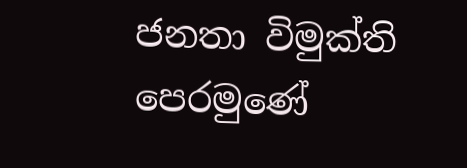ජනතා විමුක්ති පෙරමුණේ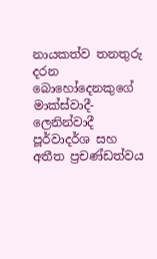නායකත්ව තනතුරු දරන බොහෝදෙනකුගේ මාක්ස්වාදී-ලෙනින්වාදී පූර්වාදර්ශ සහ අතීත ප්‍රචණ්ඩත්වය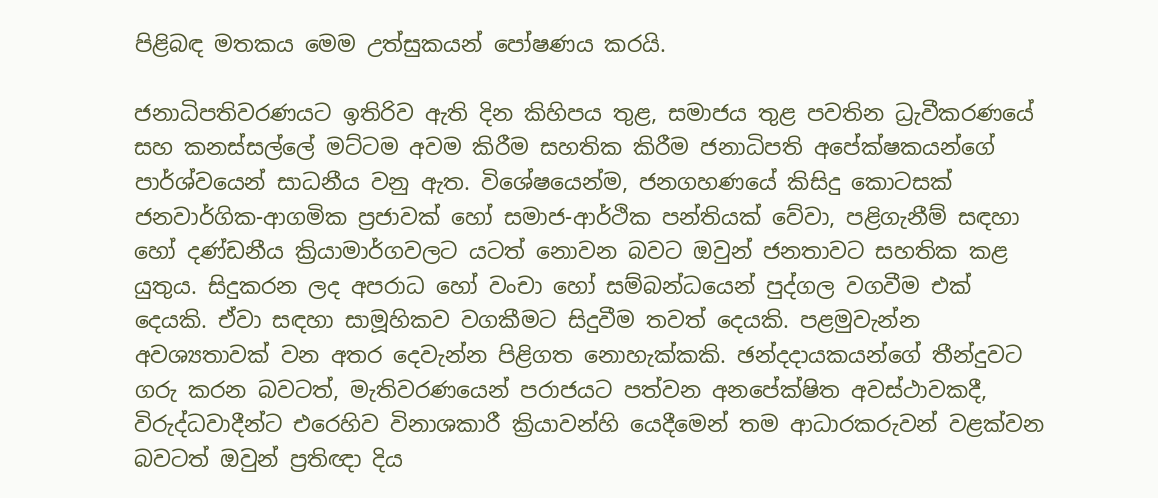පිළිබඳ මතකය මෙම උත්සුකයන් පෝෂණය කරයි.

ජනාධිපතිවරණයට ඉතිරිව ඇති දින කිහිපය තුළ, සමාජය තුළ පවතින ධ්‍රැවීකරණයේ සහ කනස්සල්ලේ මට්ටම අවම කිරීම සහතික කිරීම ජනාධිපති අපේක්ෂකයන්ගේ පාර්ශ්වයෙන් සාධනීය වනු ඇත. විශේෂයෙන්ම, ජනගහණයේ කිසිදු කොටසක් ජනවාර්ගික-ආගමික ප්‍රජාවක් හෝ සමාජ-ආර්ථික පන්තියක් වේවා, පළිගැනීම් සඳහා හෝ දණ්ඩනීය ක්‍රියාමාර්ගවලට යටත් නොවන බවට ඔවුන් ජනතාවට සහතික කළ යුතුය. සිදුකරන ලද අපරාධ හෝ වංචා හෝ සම්බන්ධයෙන් පුද්ගල වගවීම එක් දෙයකි. ඒවා සඳහා සාමූහිකව වගකීමට සිදුවීම තවත් දෙයකි. පළමුවැන්න අවශ්‍යතාවක් වන අතර දෙවැන්න පිළිගත නොහැක්කකි. ඡන්දදායකයන්ගේ තීන්දුවට ගරු කරන බවටත්, මැතිවරණයෙන් පරාජයට පත්වන අනපේක්ෂිත අවස්ථාවකදී, විරුද්ධවාදීන්ට එරෙහිව විනාශකාරී ක්‍රියාවන්හි යෙදීමෙන් තම ආධාරකරුවන් වළක්වන බවටත් ඔවුන් ප්‍රතිඥා දිය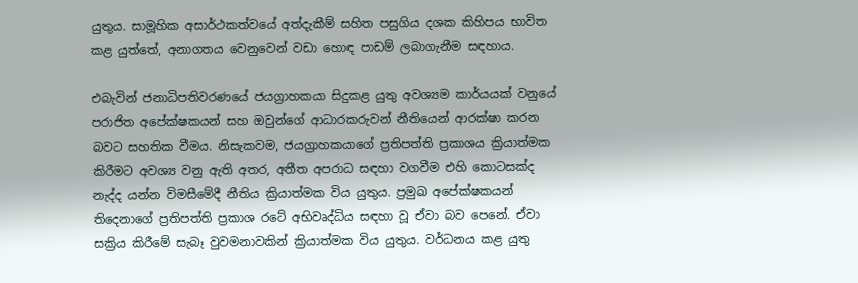යුතුය. සාමූහික අසාර්ථකත්වයේ අත්දැකීම් සහිත පසුගිය දශක කිහිපය භාවිත කළ යුත්තේ, අනාගතය වෙනුවෙන් වඩා හොඳ පාඩම් ලබාගැනීම සඳහාය.

එබැවින් ජනාධිපතිවරණයේ ජයග්‍රාහකයා සිදුකළ යුතු අවශ්‍යම කාර්යයක් වනුයේ පරාජිත අපේක්ෂකයන් සහ ඔවුන්ගේ ආධාරකරුවන් නීතියෙන් ආරක්ෂා කරන බවට සහතික වීමය. නිසැකවම, ජයග්‍රාහකයාගේ ප්‍රතිපත්ති ප්‍රකාශය ක්‍රියාත්මක කිරීමට අවශ්‍ය වනු ඇති අතර, අතීත අපරාධ සඳහා වගවීම එහි කොටසක්ද නැද්ද යන්න විමසීමේදී නීතිය ක්‍රියාත්මක විය යුතුය. ප්‍රමුඛ අපේක්ෂකයන් තිදෙනාගේ ප්‍රතිපත්ති ප්‍රකාශ රටේ අභිවෘද්ධිය සඳහා වූ ඒවා බව පෙනේ. ඒවා සක්‍රිය කිරීමේ සැබෑ වුවමනාවකින් ක්‍රියාත්මක විය යුතුය. වර්ධනය කළ යුතු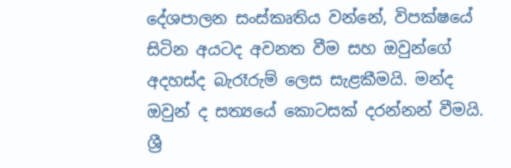දේශපාලන සංස්කෘතිය වන්නේ, විපක්ෂයේ සිටින අයටද අවනත වීම සහ ඔවුන්ගේ අදහස්ද බැරෑරුම් ලෙස සැළකීමයි. මන්ද ඔවුන් ද සත්‍යයේ කොටසක් දරන්නන් වීමයි. ශ්‍රී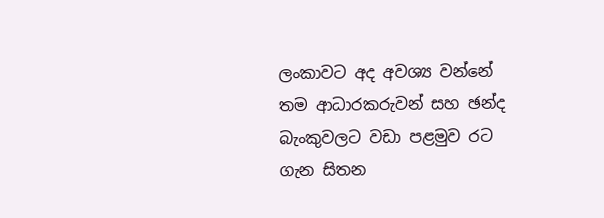ලංකාවට අද අවශ්‍ය වන්නේ තම ආධාරකරුවන් සහ ඡන්ද බැංකුවලට වඩා පළමුව රට ගැන සිතන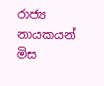රාජ්‍ය නායකයන් මිස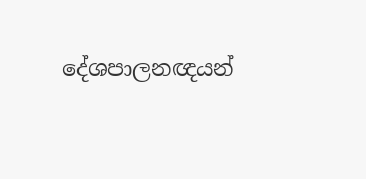දේශපාලනඥයන්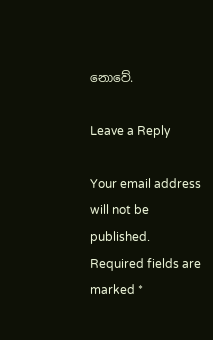නොවේ.

Leave a Reply

Your email address will not be published. Required fields are marked *